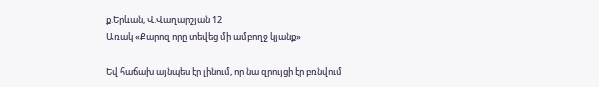ք.Երևան, Վ.Վաղարշյան 12
Առակ «Քարոզ որը տեվեց մի ամբողջ կյանք»

Եվ հաճախ այնպես էր լինում, որ նա զրույցի էր բռնվում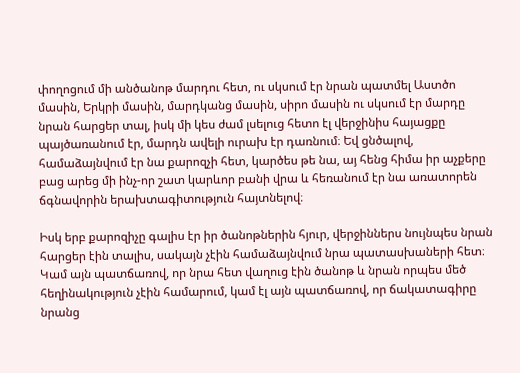փողոցում մի անծանոթ մարդու հետ, ու սկսում էր նրան պատմել Աստծո մասին, Երկրի մասին, մարդկանց մասին, սիրո մասին ու սկսում էր մարդը նրան հարցեր տալ, իսկ մի կես ժամ լսելուց հետո էլ վերջինիս հայացքը պայծառանում էր, մարդն ավելի ուրախ էր դառնում։ Եվ ցնծալով, համաձայնվում էր նա քարոզչի հետ, կարծես թե նա, այ հենց հիմա իր աչքերը բաց արեց մի ինչ-որ շատ կարևոր բանի վրա և հեռանում էր նա առատորեն ճգնավորին երախտագիտություն հայտնելով։

Իսկ երբ քարոզիչը գալիս էր իր ծանոթներին հյուր, վերջիններս նույնպես նրան հարցեր էին տալիս, սակայն չէին համաձայնվում նրա պատասխաների հետ։ Կամ այն պատճառով, որ նրա հետ վաղուց էին ծանոթ և նրան որպես մեծ հեղինակություն չէին համարում, կամ էլ այն պատճառով, որ ճակատագիրը նրանց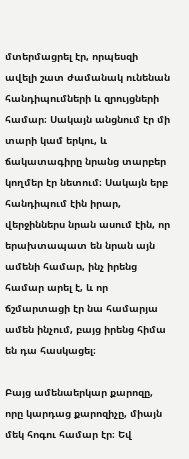մտերմացրել էր, որպեսզի ավելի շատ ժամանակ ունենան հանդիպումների և զրույցների համար։ Սակայն անցնում էր մի տարի կամ երկու, և ճակատագիրը նրանց տարբեր կողմեր էր նետում։ Սակայն երբ հանդիպում էին իրար, վերջիններս նրան ասում էին, որ երախտապատ են նրան այն ամենի համար, ինչ իրենց համար արել է, և որ ճշմարտացի էր նա համարյա ամեն ինչում, բայց իրենց հիմա են դա հասկացել։

Բայց ամենաերկար քարոզը, որը կարդաց քարոզիչը, միայն մեկ հոգու համար էր։ Եվ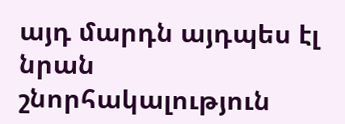այդ մարդն այդպես էլ նրան շնորհակալություն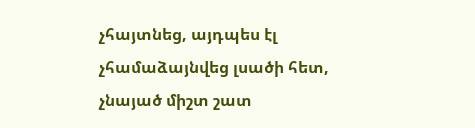չհայտնեց, այդպես էլ չհամաձայնվեց լսածի հետ, չնայած միշտ շատ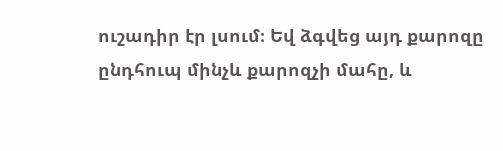ուշադիր էր լսում։ Եվ ձգվեց այդ քարոզը ընդհուպ մինչև քարոզչի մահը, և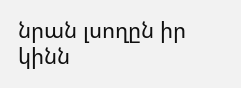նրան լսողըն իր կինն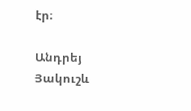էր։

Անդրեյ Յակուշև